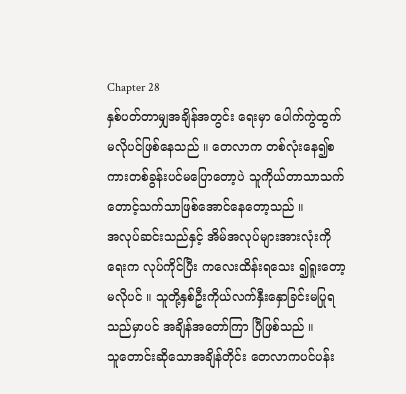Chapter 28
နှစ်ပတ်တာမျှအချိန်အတွင်း ရေးမှာ ပေါက်ကွဲထွက်မလိုပင်ဖြစ်နေသည် ။ တေလာက တစ်လုံးနေ၍စကားတစ်ခွန်းပင်မပြောတော့ပဲ သူကိုယ်တာသာသက်တောင့်သက်သာဖြစ်အောင်နေတော့သည် ။
အလုပ်ဆင်းသည်နှင့် အိမ်အလုပ်များအားလုံးကို ရေးက လုပ်ကိုင်ပြီး ကလေးထိန်းရသေး ၍ရူးတော့မလိုပင် ။ သူတို့နှစ်ဦးကိုယ်လက်နှီးနှောခြင်းမပြုရသည်မှာပင် အချိန်အတော်ကြာ ပြီဖြစ်သည် ။
သူတောင်းဆိုသောအချိန်တိုင်း တေလာကပင်ပန်း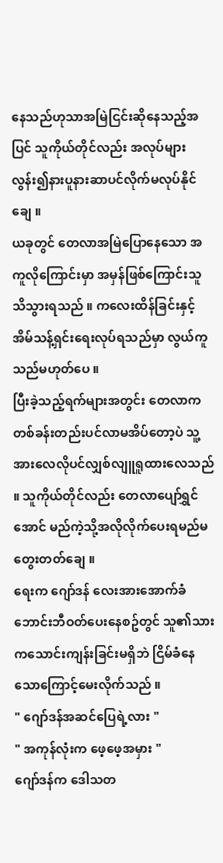နေသည်ဟုသာအမြဲငြင်းဆိုနေသည့်အပြင် သူကိုယ်တိုင်လည်း အလုပ်များလွန်း၍နားပူနားဆာပင်လိုက်မလုပ်နိုင်ချေ ။
ယခုတွင် တေလာအမြဲပြောနေသော အကူလိုကြောင်းမှာ အမှန်ဖြစ်ကြောင်းသူသိသွားရသည် ။ ကလေးထိန်ခြင်းနှင့် အိမ်သန့်ရှင်းရေးလုပ်ရသည်မှာ လွယ်ကူသည်မဟုတ်ပေ ။
ပြီးခဲ့သည့်ရက်များအတွင်း တေလာကတစ်ခန်းတည်းပင်လာမအိပ်တော့ပဲ သူ့အားလေလိုပင်လျှစ်လျူရူထားလေသည် ။ သူကိုယ်တိုင်လည်း တေလာပျော်ရွှင်အောင် မည်ကဲ့သို့အလိုလိုက်ပေးရမည်မတွေးတတ်ချေ ။
ရေးက ဂျော်ဒန် လေးအားအောက်ခံဘောင်းဘီဝတ်ပေးနေစဥ်တွင် သူ၏သားကသောင်းကျန်းခြင်းမရှိဘဲ ငြိမ်ခံနေသောကြောင့်မေးလိုက်သည် ။
" ဂျော်ဒန်အဆင်ပြေရဲ့လား "
" အကုန်လုံးက ဖေ့ဖေ့အမှား "
ဂျော်ဒန်က ဒေါသတ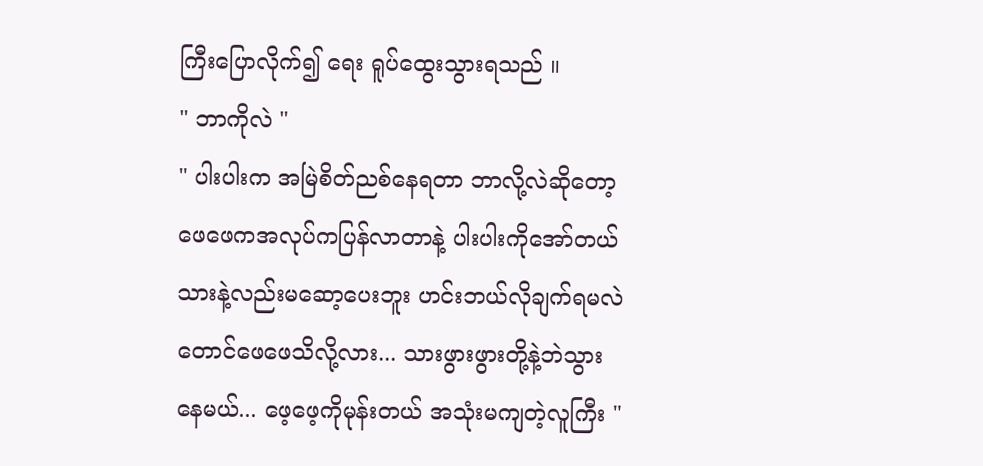ကြီးပြောလိုက်၍ ရေး ရူပ်ထွေးသွားရသည် ။
" ဘာကိုလဲ "
" ပါးပါးက အမြဲစိတ်ညစ်နေရတာ ဘာလို့လဲဆိုတော့ ဖေဖေကအလုပ်ကပြန်လာတာနဲ့ ပါးပါးကိုအော်တယ် သားနဲ့လည်းမဆော့ပေးဘူး ဟင်းဘယ်လိုချက်ရမလဲတောင်ဖေဖေသိလို့လား... သားဖွားဖွားတို့နဲ့ဘဲသွားနေမယ်... ဖေ့ဖေ့ကိုမုန်းတယ် အသုံးမကျတဲ့လူကြီး "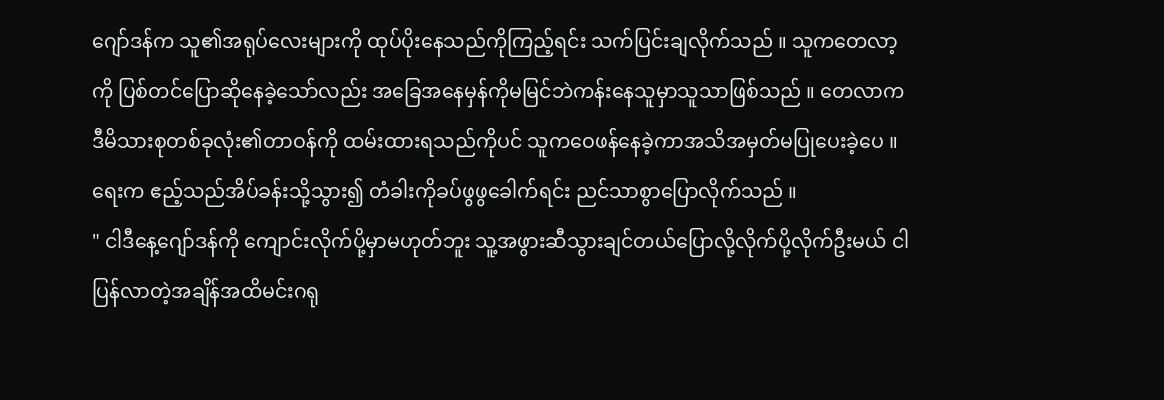ဂျော်ဒန်က သူ၏အရုပ်လေးများကို ထုပ်ပိုးနေသည်ကိုကြည့်ရင်း သက်ပြင်းချလိုက်သည် ။ သူကတေလာ့ကို ပြစ်တင်ပြောဆိုနေခဲ့သော်လည်း အခြေအနေမှန်ကိုမမြင်ဘဲကန်းနေသူမှာသူသာဖြစ်သည် ။ တေလာက ဒီမိသားစုတစ်ခုလုံး၏တာဝန်ကို ထမ်းထားရသည်ကိုပင် သူကဝေဖန်နေခဲ့ကာအသိအမှတ်မပြုပေးခဲ့ပေ ။
ရေးက ဧည့်သည်အိပ်ခန်းသို့သွား၍ တံခါးကိုခပ်ဖွဖွခေါက်ရင်း ညင်သာစွာပြောလိုက်သည် ။
" ငါဒီနေ့ဂျော်ဒန်ကို ကျောင်းလိုက်ပို့မှာမဟုတ်ဘူး သူ့အဖွားဆီသွားချင်တယ်ပြောလို့လိုက်ပို့လိုက်ဦးမယ် ငါပြန်လာတဲ့အချိန်အထိမင်းဂရု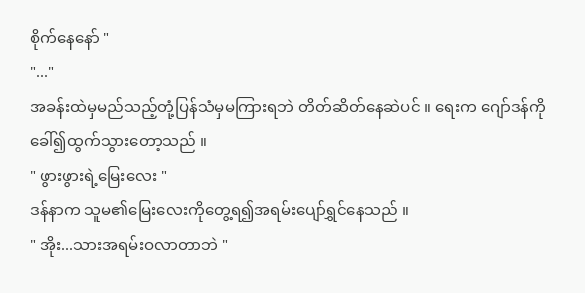စိုက်နေနော် "
"..."
အခန်းထဲမှမည်သည့်တုံ့ပြန်သံမှမကြားရဘဲ တိတ်ဆိတ်နေဆဲပင် ။ ရေးက ဂျော်ဒန်ကိုခေါ်၍ထွက်သွားတော့သည် ။
" ဖွားဖွားရဲ့မြေးလေး "
ဒန်နာက သူမ၏မြေးလေးကိုတွေ့ရ၍အရမ်းပျော်ရွှင်နေသည် ။
" အိုး...သားအရမ်းဝလာတာဘဲ "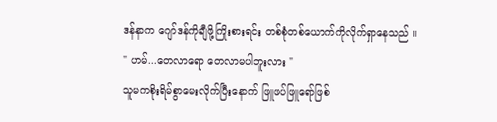ဒန်နာက ဂျော်ဒန်ကိုချီဖို့ကြိုးစားရင်း တစ်စုံတစ်ယောက်ကိုလိုက်ရှာနေသည် ။
" ဟမ်...တေလာရော တေလာမပါဘူးလား "
သူမကစိုးရိမ်စွာမေးလိုက်ပြီးနောက် ဖြူဖပ်ဖြူရော်ဖြစ်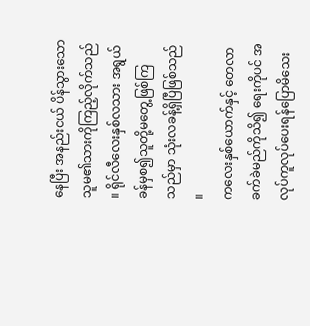နေပြီး အနည်းငယ် ပိန်သွားသောသူမ၏သားကိုကြည့်လိုက်သည် ။ ရိုင်လီလေးနှစ်လသား အရွယ်ခန်မှစ၍သူတို့မတွေ့ဖြစ်ကြသည်မှာ သုံးလခန့်ရှိပြီဖြစ်သည် ။
ကလေးနှစ်ယောက်နှင့် တေလာခက်ခဲမည်ကိုသိ၍ ရေးကိုပင် အလုပ်ကူလုပ်ပေးရန်ပြောမိသေး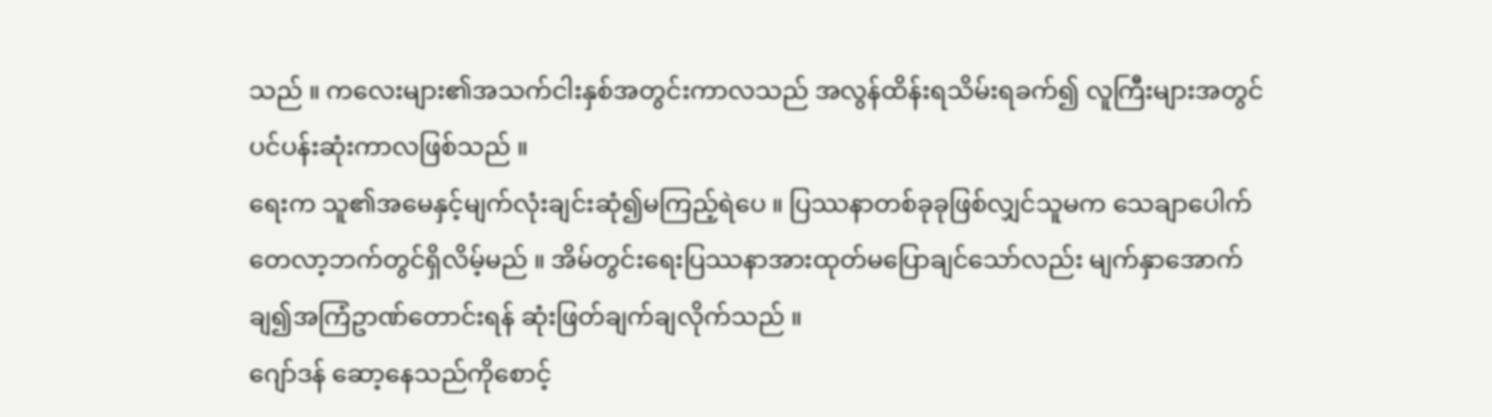သည် ။ ကလေးများ၏အသက်ငါးနှစ်အတွင်းကာလသည် အလွန်ထိန်းရသိမ်းရခက်၍ လူကြီးများအတွင်ပင်ပန်းဆုံးကာလဖြစ်သည် ။
ရေးက သူ၏အမေနှင့်မျက်လုံးချင်းဆုံ၍မကြည့်ရဲပေ ။ ပြဿနာတစ်ခုခုဖြစ်လျှင်သူမက သေချာပေါက် တေလာ့ဘက်တွင်ရှိလိမ့်မည် ။ အိမ်တွင်းရေးပြဿနာအားထုတ်မပြောချင်သော်လည်း မျက်နှာအောက်ချ၍အကြံဥာဏ်တောင်းရန် ဆုံးဖြတ်ချက်ချလိုက်သည် ။
ဂျော်ဒန် ဆော့နေသည်ကိုစောင့်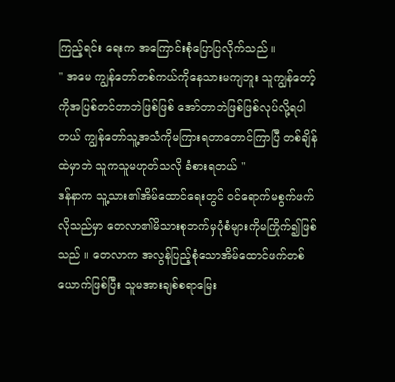ကြည့်ရင်း ရေးက အကြောင်းစုံပြောပြလိုက်သည် ။
" အမေ ကျွန်တော်တစ်ကယ်ကိုနေသားမကျဘူး သူကျွန်တော့်ကိုအပြစ်တင်တာဘဲဖြစ်ဖြစ် အော်တာဘဲဖြစ်ဖြစ်လုပ်လို့ရပါတယ် ကျွန်တော်သူ့အသံကိုမကြားရတာတောင်ကြာပြီ တစ်ချိန်ထဲမှာဘဲ သူကသူမဟုတ်သလို ခံစားရတယ် "
ဒန်နာက သူ့သား၏အိမ်ထောင်ရေးတွင် ဝင်ရောက်မစွက်ဖက်လိုသည်မှာ တေလာ၏မိသားစုဘက်မှပုံစံများကိုမကြိုက်၍ဖြစ်သည် ။ တေလာက အလွန်ပြည့်စုံသောအိမ်ထောင်ဖက်တစ်ယောက်ဖြစ်ပြီး သူမအားချစ်စရာမြေး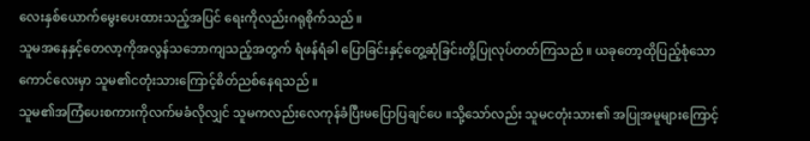လေးနှစ်ယောက်မွေးပေးထားသည့်အပြင် ရေးကိုလည်းဂရုစိုက်သည် ။
သူမအနေနှင့်တေလာ့ကိုအလွန်သဘောကျသည့်အတွက် ရံဖန်ရံခါ ပြောခြင်းနှင့်တွေ့ဆုံခြင်းတို့ပြုလုပ်တတ်ကြသည် ။ ယခုတော့ထိုပြည့်စုံသောကောင်လေးမှာ သူမ၏ငတုံးသားကြောင့်စိတ်ညစ်နေရသည် ။
သူမ၏အကြံပေးစကားကိုလက်မခံလိုလျှင် သူမကလည်းလေကုန်ခံပြီးမပြောပြချင်ပေ ။သို့သော်လည်း သူမငတုံးသား၏ အပြုအမူများကြောင့်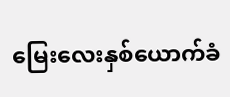မြေးလေးနှစ်ယောက်ခံ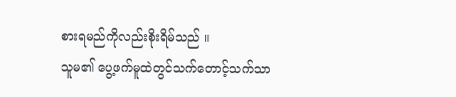စားရမည်ကိုလည်းစိုးရိမ်သည် ။
သူမ၏ ပွေ့ဖက်မူထဲတွင်သက်တောင့်သက်သာ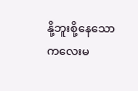နို့ဘူးစို့နေသော ကလေးမ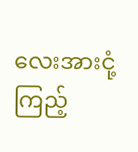လေးအားငုံ့ကြည့်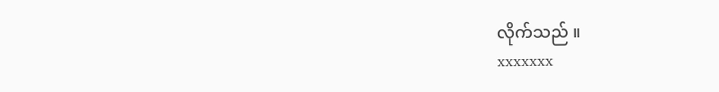လိုက်သည် ။
xxxxxxx